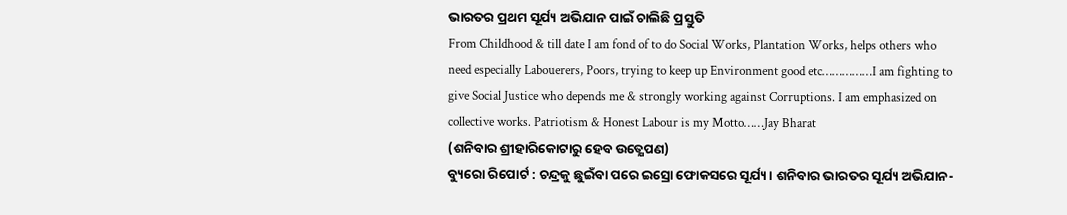ଭାରତର ପ୍ରଥମ ସୂର୍ଯ୍ୟ ଅଭିଯାନ ପାଇଁ ଚାଲିଛି ପ୍ରସ୍ତୁତି
From Childhood & till date I am fond of to do Social Works, Plantation Works, helps others who need especially Labouerers, Poors, trying to keep up Environment good etc……………I am fighting to give Social Justice who depends me & strongly working against Corruptions. I am emphasized on collective works. Patriotism & Honest Labour is my Motto……Jay Bharat
(ଶନିବାର ଶ୍ରୀହାରିକୋଟାରୁ ହେବ ଉତ୍କ୍ଷେପଣ)
ବ୍ୟୁରୋ ରିପୋର୍ଟ : ଚନ୍ଦ୍ରକୁ ଛୁଇଁବା ପରେ ଇସ୍ରୋ ଫୋକସରେ ସୂର୍ଯ୍ୟ। ଶନିବାର ଭାରତର ସୂର୍ଯ୍ୟ ଅଭିଯାନ-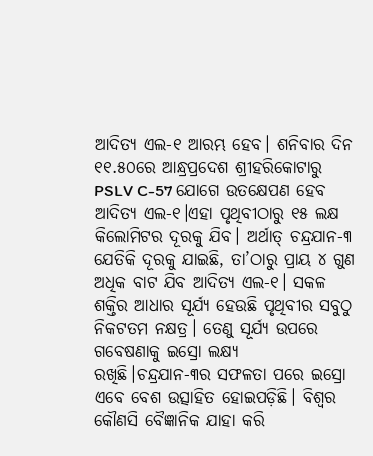ଆଦିତ୍ୟ ଏଲ-୧ ଆରମ୍ଭ ହେବ। ଶନିବାର ଦିନ ୧୧.୫୦ରେ ଆନ୍ଧ୍ରପ୍ରଦେଶ ଶ୍ରୀହରିକୋଟାରୁ PSLV C-57 ଯୋଗେ ଉତକ୍ଷେପଣ ହେବ ଆଦିତ୍ୟ ଏଲ-୧।ଏହା ପୃଥିବୀଠାରୁ ୧୫ ଲକ୍ଷ କିଲୋମିଟର ଦୂରକୁ ଯିବ। ଅର୍ଥାତ୍ ଚନ୍ଦ୍ରଯାନ-୩ ଯେତିକି ଦୂରକୁ ଯାଇଛି, ତା’ଠାରୁ ପ୍ରାୟ ୪ ଗୁଣ ଅଧିକ ବାଟ ଯିବ ଆଦିତ୍ୟ ଏଲ-୧। ସକଳ ଶକ୍ତିର ଆଧାର ସୂର୍ଯ୍ୟ ହେଉଛି ପୃଥିବୀର ସବୁଠୁ ନିକଟତମ ନକ୍ଷତ୍ର। ତେଣୁ ସୂର୍ଯ୍ୟ ଉପରେ ଗବେଷଣାକୁ ଇସ୍ରୋ ଲକ୍ଷ୍ୟ ରଖିଛି।ଚନ୍ଦ୍ରଯାନ-୩ର ସଫଳତା ପରେ ଇସ୍ରୋ ଏବେ ବେଶ ଉତ୍ସାହିତ ହୋଇପଡ଼ିଛି। ବିଶ୍ୱର କୌଣସି ବୈଜ୍ଞାନିକ ଯାହା କରି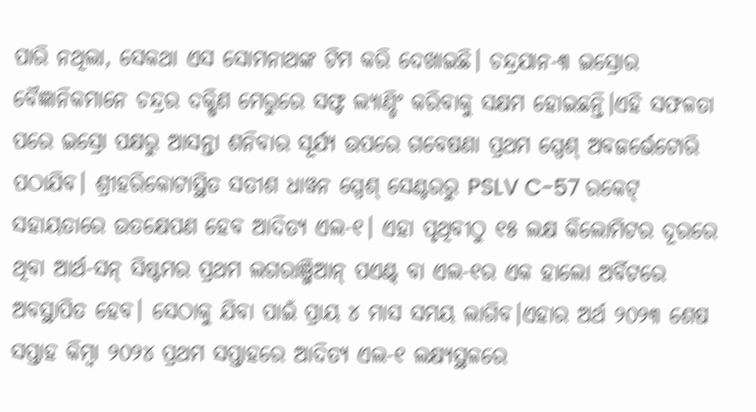ପାରି ନଥିଲା, ସେକଥା ଏସ ସୋମନାଥଙ୍କ ଟିମ କରି ଦେଖାଇଛି। ଚନ୍ଦ୍ରଯାନ-୩ ଇସ୍ରୋର ବୈଜ୍ଞାନିକମାନେ ଚନ୍ଦ୍ରର ଦକ୍ଷିଣ ମେରୁରେ ସଫ୍ଟ ଲ୍ୟାଣ୍ଡିଂ କରିବାକୁ ସକ୍ଷମ ହୋଇଛନ୍ତି।ଏହି ସଫଳତା ପରେ ଇସ୍ରୋ ପକ୍ଷରୁ ଆସନ୍ତା ଶନିବାର ସୂର୍ଯ୍ୟ ଉପରେ ଗବେଷଣା ପ୍ରଥମ ସ୍ପେଶ୍ ଅବଜର୍ଭେଟୋରି ପଠାଯିବ। ଶ୍ରୀହରିକୋଟାସ୍ଥିତ ସତୀଶ ଧାୱନ ସ୍ପେଶ୍ ସେଣ୍ଟରରୁ PSLV C-57 ରକେଟ୍ ସହାୟତାରେ ଉତକ୍ଷେପଣ ହେବ ଆଦିତ୍ୟ ଏଲ-୧। ଏହା ପୃଥିବୀଠୁ ୧୫ ଲକ୍ଷ କିଲୋମିଟର ଦୂରରେ ଥିବା ଆର୍ଥ-ସନ୍ ସିଷ୍ଟମର ପ୍ରଥମ ଲଗରାଞ୍ଜିଆନ୍ ପଏଣ୍ଟ୍ ବା ଏଲ-୧ର ଏକ ହାଲୋ ଅର୍ବିଟରେ ଅବସ୍ଥାପିତ ହେବ। ସେଠାକୁ ଯିବା ପାଇଁ ପ୍ରାୟ ୪ ମାସ ସମୟ ଲାଗିବ।ଏହାର ଅର୍ଥ ୨୦୨୩ ଶେଷ ସପ୍ତାହ କିମ୍ବା ୨୦୨୪ ପ୍ରଥମ ସପ୍ତାହରେ ଆଦିତ୍ୟ ଏଲ-୧ ଲକ୍ଷ୍ୟସ୍ଥଳରେ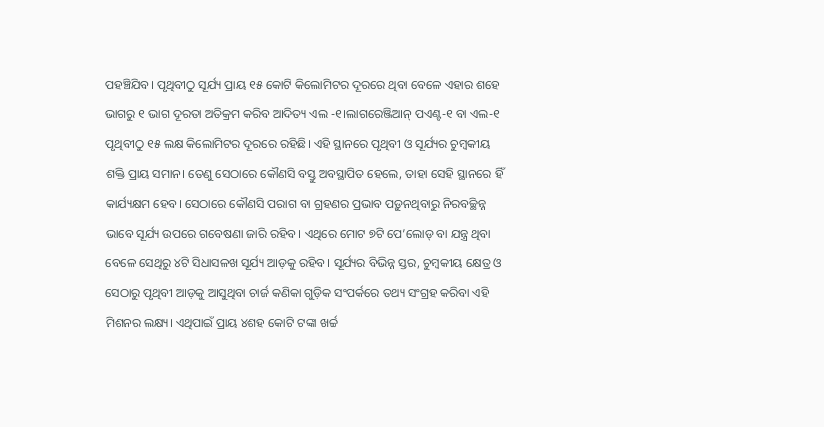ପହଞ୍ଚିଯିବ। ପୃଥିବୀଠୁ ସୂର୍ଯ୍ୟ ପ୍ରାୟ ୧୫ କୋଟି କିଲୋମିଟର ଦୂରରେ ଥିବା ବେଳେ ଏହାର ଶହେ ଭାଗରୁ ୧ ଭାଗ ଦୂରତା ଅତିକ୍ରମ କରିବ ଆଦିତ୍ୟ ଏଲ -୧।ଲାଗରେଞ୍ଜିଆନ୍ ପଏଣ୍ଟ-୧ ବା ଏଲ-୧ ପୃଥିବୀଠୁ ୧୫ ଲକ୍ଷ କିଲୋମିଟର ଦୂରରେ ରହିଛି। ଏହି ସ୍ଥାନରେ ପୃଥିବୀ ଓ ସୂର୍ଯ୍ୟର ଚୁମ୍ବକୀୟ ଶକ୍ତି ପ୍ରାୟ ସମାନ। ତେଣୁ ସେଠାରେ କୌଣସି ବସ୍ତୁ ଅବସ୍ଥାପିତ ହେଲେ, ତାହା ସେହି ସ୍ଥାନରେ ହିଁ କାର୍ଯ୍ୟକ୍ଷମ ହେବ। ସେଠାରେ କୌଣସି ପରାଗ ବା ଗ୍ରହଣର ପ୍ରଭାବ ପଡ଼ୁନଥିବାରୁ ନିରବଚ୍ଛିନ୍ନ ଭାବେ ସୂର୍ଯ୍ୟ ଉପରେ ଗବେଷଣା ଜାରି ରହିବ। ଏଥିରେ ମୋଟ ୭ଟି ପେ’ଲୋଡ୍ ବା ଯନ୍ତ୍ର ଥିବା ବେଳେ ସେଥିରୁ ୪ଟି ସିଧାସଳଖ ସୂର୍ଯ୍ୟ ଆଡ଼କୁ ରହିବ। ସୂର୍ଯ୍ୟର ବିଭିନ୍ନ ସ୍ତର, ଚୁମ୍ବକୀୟ କ୍ଷେତ୍ର ଓ ସେଠାରୁ ପୃଥିବୀ ଆଡ଼କୁ ଆସୁଥିବା ଚାର୍ଜ କଣିକା ଗୁଡ଼ିକ ସଂପର୍କରେ ତଥ୍ୟ ସଂଗ୍ରହ କରିବା ଏହି ମିଶନର ଲକ୍ଷ୍ୟ। ଏଥିପାଇଁ ପ୍ରାୟ ୪ଶହ କୋଟି ଟଙ୍କା ଖର୍ଚ୍ଚ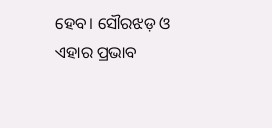ହେବ। ସୌରଝଡ଼ ଓ ଏହାର ପ୍ରଭାବ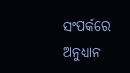ସଂପର୍କରେ ଅନୁଧ୍ୟାନ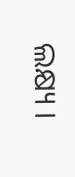ଲକ୍ଷ୍ୟ ।